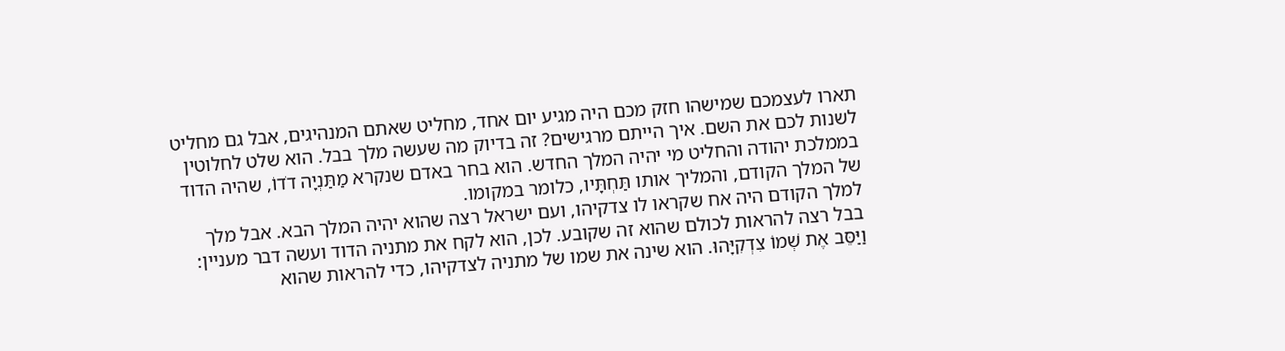תארו לעצמכם שמישהו חזק מכם היה מגיע יום אחד, מחליט שאתם המנהיגים, אבל גם מחליט לשנות לכם את השם. איך הייתם מרגישים? זה בדיוק מה שעשה מלך בבל. הוא שלט לחלוטין בממלכת יהודה והחליט מי יהיה המלך החדש. הוא בחר באדם שנקרא מַתַּנְיָה דֹדוֹ, שהיה הדוד של המלך הקודם, והמליך אותו תַּחְתָּיו, כלומר במקומו.
למלך הקודם היה אח שקראו לו צדקיהו, ועם ישראל רצה שהוא יהיה המלך הבא. אבל מלך בבל רצה להראות לכולם שהוא זה שקובע. לכן, הוא לקח את מתניה הדוד ועשה דבר מעניין: וַיַּסֵּב אֶת שְׁמוֹ צִדְקִיָּהוּ. הוא שינה את שמו של מתניה לצדקיהו, כדי להראות שהוא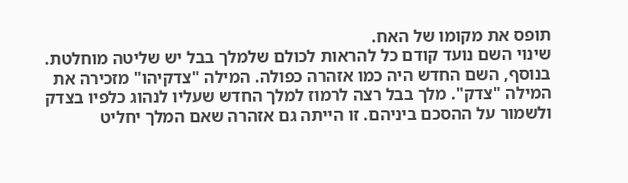תופס את מקומו של האח.
שינוי השם נועד קודם כל להראות לכולם שלמלך בבל יש שליטה מוחלטת. בנוסף, השם החדש היה כמו אזהרה כפולה. המילה "צדקיהו" מזכירה את המילה "צדק". מלך בבל רצה לרמוז למלך החדש שעליו לנהוג כלפיו בצדק ולשמור על ההסכם ביניהם. זו הייתה גם אזהרה שאם המלך יחליט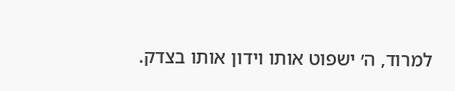למרוד, ה׳ ישפוט אותו וידון אותו בצדק.